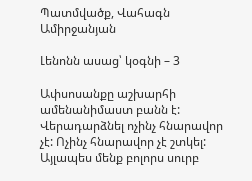Պատմվածք, Վահագն Ամիրջանյան

Լենոնն ասաց՝ կօգնի – 3

Ափսոսանքը աշխարհի ամենանիմաստ բանն է: Վերադարձնել ոչինչ հնարավոր չէ: Ոչինչ հնարավոր չէ շտկել: Այլապես մենք բոլորս սուրբ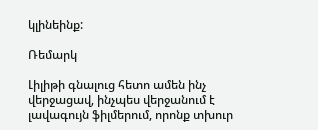կլինեինք:

Ռեմարկ

Լիլիթի գնալուց հետո ամեն ինչ վերջացավ, ինչպես վերջանում է լավագույն ֆիլմերում, որոնք տխուր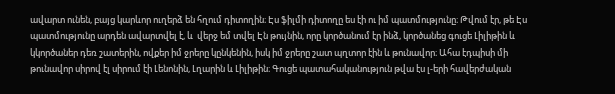ավարտ ունեն, բայց կարևոր ուղերձ են հղում դիտողին։ Էս ֆիլմի դիտողը ես էի ու իմ պատմությունը։ Թվում էր, թե Էս պատմությունը արդեն ավարտվել է, և  վերջ եմ տվել Էն թույնին, որը կործանում էր ինձ, կործանեց գուցե Լիլիթին և կկործաներ դեռ շատերին, ովքեր իմ ջրերը կընկենին, իսկ իմ ջրերը շատ պղտոր էին և թունավոր։ Ահա էդպիսի մի թունավոր սիրով էլ սիրում էի Լենոնին, Լղարին և Լիլիթին։ Գուցե պատահականություն թվա էս լ-երի հավերժական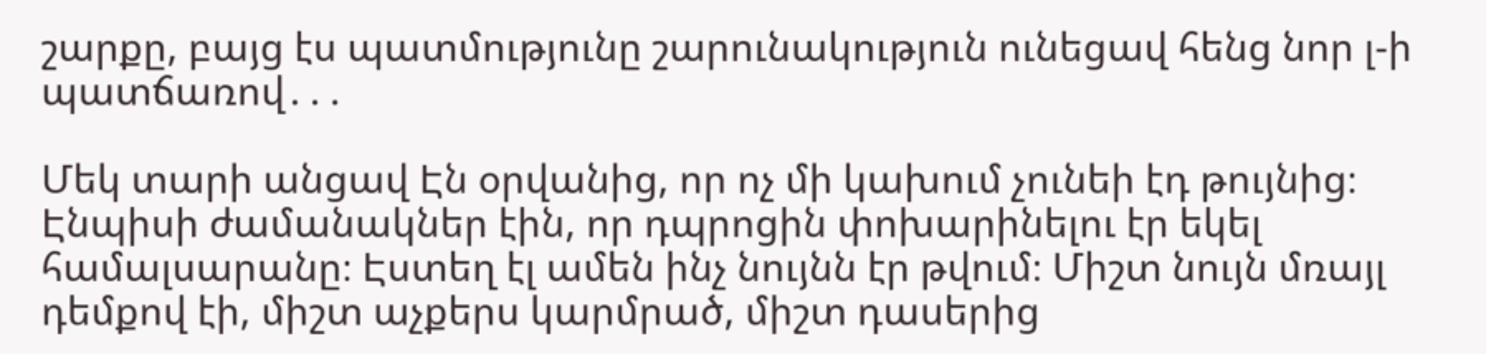շարքը, բայց էս պատմությունը շարունակություն ունեցավ հենց նոր լ-ի պատճառով․․․

Մեկ տարի անցավ Էն օրվանից, որ ոչ մի կախում չունեի էդ թույնից։ Էնպիսի ժամանակներ էին, որ դպրոցին փոխարինելու էր եկել համալսարանը։ Էստեղ էլ ամեն ինչ նույնն էր թվում։ Միշտ նույն մռայլ դեմքով էի, միշտ աչքերս կարմրած, միշտ դասերից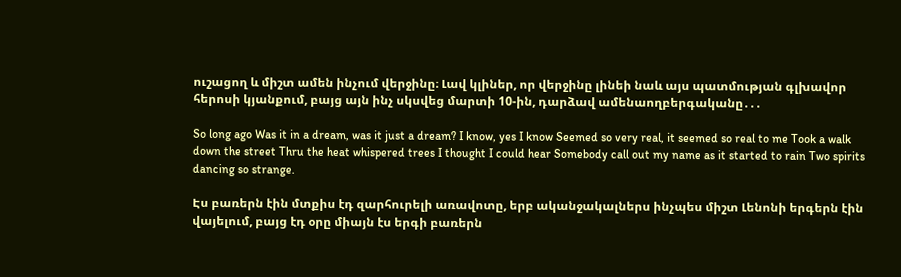ուշացող և միշտ ամեն ինչում վերջինը։ Լավ կլիներ, որ վերջինը լինեի նաև այս պատմության գլխավոր հերոսի կյանքում, բայց այն ինչ սկսվեց մարտի 10-ին, դարձավ ամենաողբերգականը․․․

So long ago Was it in a dream, was it just a dream? I know, yes I know Seemed so very real, it seemed so real to me Took a walk down the street Thru the heat whispered trees I thought I could hear Somebody call out my name as it started to rain Two spirits dancing so strange.

Էս բառերն էին մտքիս էդ զարհուրելի առավոտը, երբ ականջակալներս ինչպես միշտ Լենոնի երգերն էին վայելում, բայց էդ օրը միայն էս երգի բառերն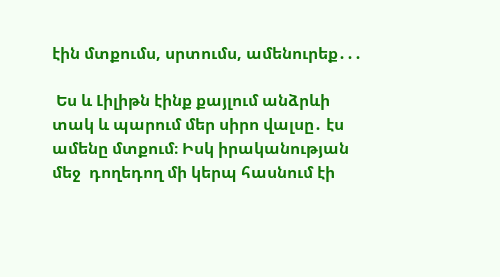էին մտքումս, սրտումս, ամենուրեք․․․

 Ես և Լիլիթն էինք քայլում անձրևի տակ և պարում մեր սիրո վալսը․ էս ամենը մտքում։ Իսկ իրականության մեջ  դողեդող մի կերպ հասնում էի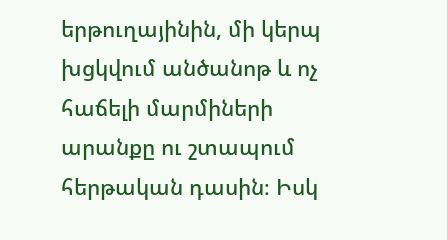երթուղայինին, մի կերպ խցկվում անծանոթ և ոչ հաճելի մարմիների արանքը ու շտապում հերթական դասին։ Իսկ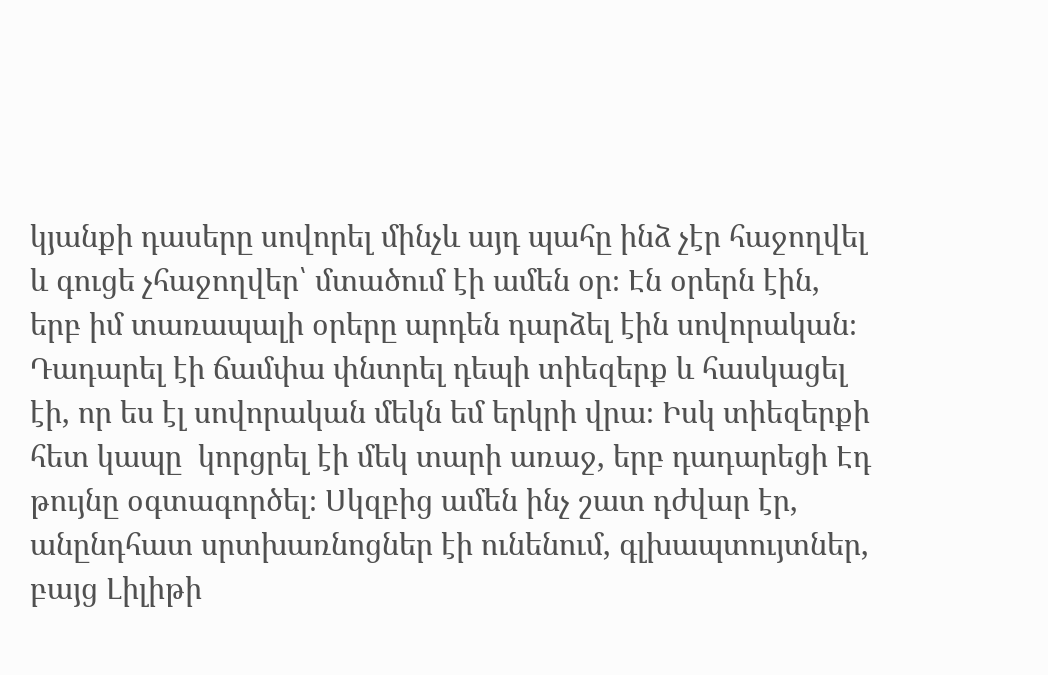կյանքի դասերը սովորել մինչև այդ պահը ինձ չէր հաջողվել և գուցե չհաջողվեր՝ մտածում էի ամեն օր։ Էն օրերն էին, երբ իմ տառապալի օրերը արդեն դարձել էին սովորական։ Դադարել էի ճամփա փնտրել դեպի տիեզերք և հասկացել էի, որ ես էլ սովորական մեկն եմ երկրի վրա։ Իսկ տիեզերքի հետ կապը  կորցրել էի մեկ տարի առաջ, երբ դադարեցի Էդ թույնը օգտագործել։ Սկզբից ամեն ինչ շատ դժվար էր, անընդհատ սրտխառնոցներ էի ունենում, գլխապտույտներ, բայց Լիլիթի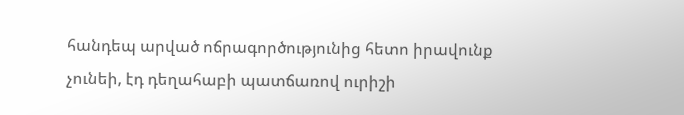հանդեպ արված ոճրագործությունից հետո իրավունք չունեի, էդ դեղահաբի պատճառով ուրիշի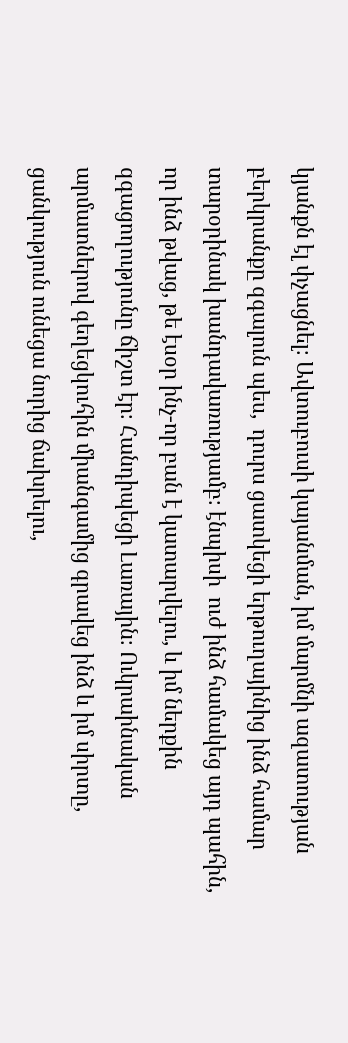կյանքն էլ փչացնել։ Ավտուբուսի կայանման, իմ մարմնի ազատության բերկրանքը զգալուն պես,  դուրս ցատկեցի երթուղայինից ինձ համար տարօրինակ խանդավառությամբ։ էնպիսի  ուժ ինձ համակեց այդ պահին, որ ինձ թվաց, թե էսօր ինչ-որ բան է կատարվելու, և իմ ներքին զգացողությունը ճիշտ էր։ Հանդիպեցի Լառային։ Ուկրաինական արմատներով գեղեցկուհին միանգամից գրավեց ինձ և իմ սիրտը, ցանկություն ունեցա նորից ճախրելու,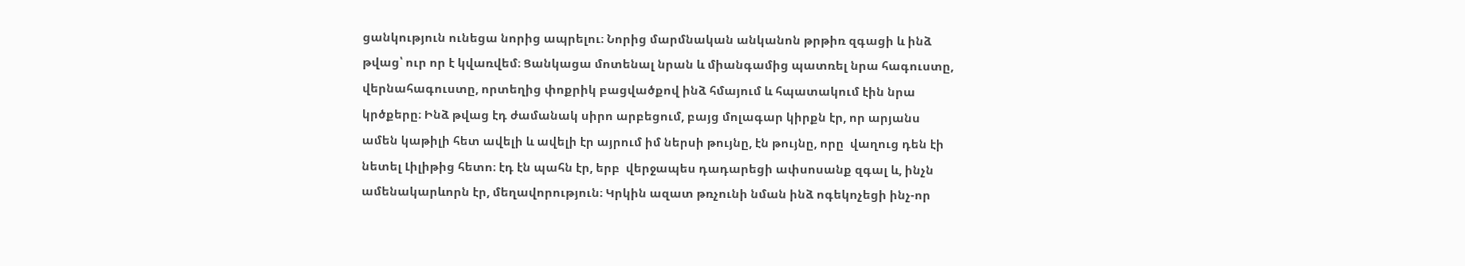ցանկություն ունեցա նորից ապրելու։ Նորից մարմնական անկանոն թրթիռ զգացի և ինձ թվաց՝ ուր որ է կվառվեմ։ Ցանկացա մոտենալ նրան և միանգամից պատռել նրա հագուստը, վերնահագուստը, որտեղից փոքրիկ բացվածքով ինձ հմայում և հպատակում էին նրա կրծքերը։ Ինձ թվաց էդ ժամանակ սիրո արբեցում, բայց մոլագար կիրքն էր, որ արյանս ամեն կաթիլի հետ ավելի և ավելի էր այրում իմ ներսի թույնը, էն թույնը, որը  վաղուց դեն էի նետել Լիլիթից հետո։ էդ էն պահն էր, երբ  վերջապես դադարեցի ափսոսանք զգալ և, ինչն ամենակարևորն էր, մեղավորություն։ Կրկին ազատ թռչունի նման ինձ ոգեկոչեցի ինչ-որ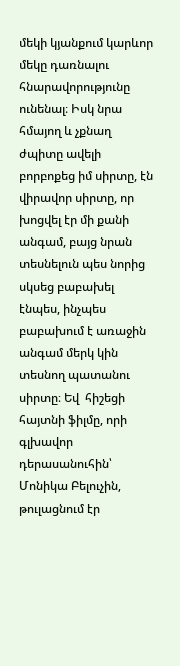մեկի կյանքում կարևոր մեկը դառնալու հնարավորությունը ունենալ։ Իսկ նրա հմայող և չքնաղ ժպիտը ավելի բորբոքեց իմ սիրտը, էն վիրավոր սիրտը, որ խոցվել էր մի քանի անգամ, բայց նրան տեսնելուն պես նորից սկսեց բաբախել էնպես, ինչպես բաբախում է առաջին անգամ մերկ կին տեսնող պատանու սիրտը։ Եվ  հիշեցի հայտնի ֆիլմը, որի գլխավոր դերասանուհին՝ Մոնիկա Բելուչին, թուլացնում էր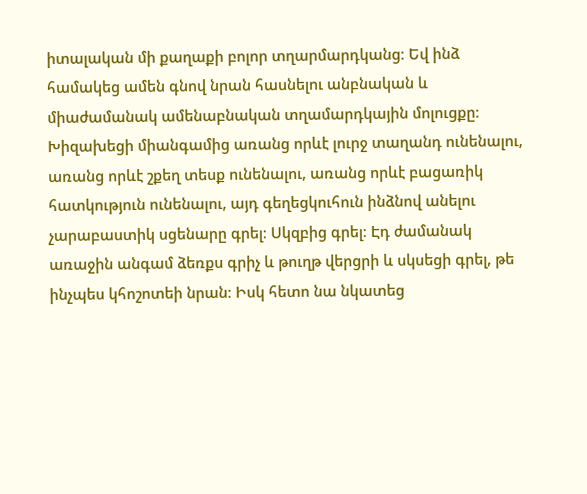իտալական մի քաղաքի բոլոր տղարմարդկանց։ Եվ ինձ համակեց ամեն գնով նրան հասնելու անբնական և միաժամանակ ամենաբնական տղամարդկային մոլուցքը։ Խիզախեցի միանգամից առանց որևէ լուրջ տաղանդ ունենալու, առանց որևէ շքեղ տեսք ունենալու, առանց որևէ բացառիկ հատկություն ունենալու, այդ գեղեցկուհուն ինձնով անելու չարաբաստիկ սցենարը գրել։ Սկզբից գրել։ Էդ ժամանակ  առաջին անգամ ձեռքս գրիչ և թուղթ վերցրի և սկսեցի գրել, թե ինչպես կհոշոտեի նրան։ Իսկ հետո նա նկատեց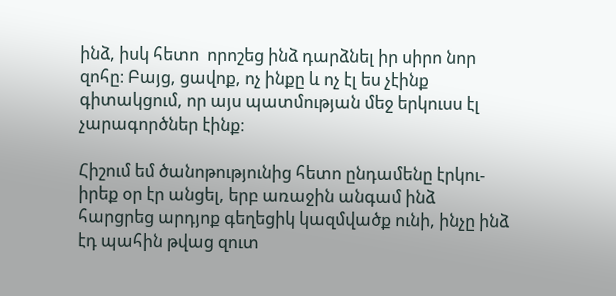ինձ, իսկ հետո  որոշեց ինձ դարձնել իր սիրո նոր զոհը։ Բայց, ցավոք, ոչ ինքը և ոչ էլ ես չէինք գիտակցում, որ այս պատմության մեջ երկուսս էլ չարագործներ էինք։

Հիշում եմ ծանոթությունից հետո ընդամենը էրկու-իրեք օր էր անցել, երբ առաջին անգամ ինձ հարցրեց արդյոք գեղեցիկ կազմվածք ունի, ինչը ինձ էդ պահին թվաց զուտ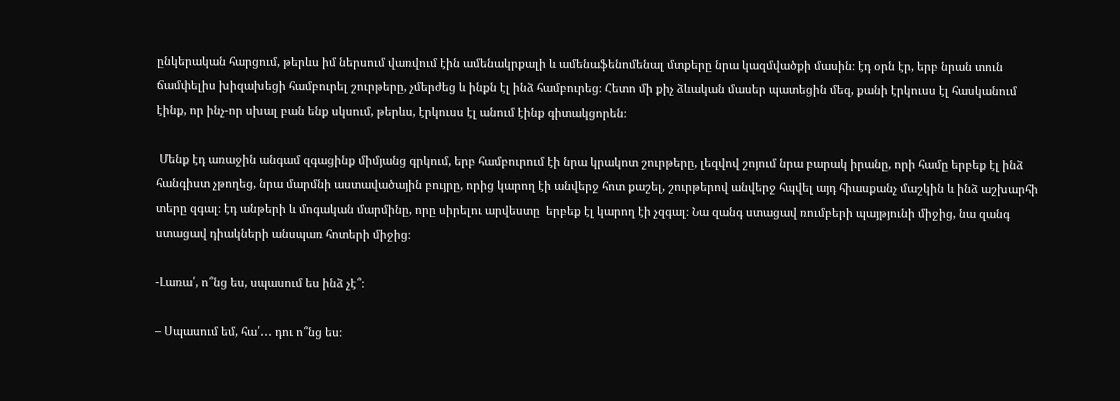ընկերական հարցում, թերևս իմ ներսում վառվում էին ամենակրքալի և ամենաֆենոմենալ մտքերը նրա կազմվածքի մասին։ էդ օրն էր, երբ նրան տուն ճամփելիս խիզախեցի համբուրել շուրթերը, չմերժեց և ինքն էլ ինձ համբուրեց։ Հետո մի քիչ ձևական մասեր պատեցին մեզ, քանի էրկուսս էլ հասկանում էինք, որ ինչ-որ սխալ բան ենք սկսում, թերևս, էրկուսս էլ անում էինք գիտակցորեն։

 Մենք էդ առաջին անգամ զգացինք միմյանց գրկում, երբ համբուրում էի նրա կրակոտ շուրթերը, լեզվով շոյում նրա բարակ իրանը, որի համը երբեք էլ ինձ հանգիստ չթողեց, նրա մարմնի աստավածային բույրը, որից կարող էի անվերջ հոտ քաշել, շուրթերով անվերջ հպվել այդ հիասքանչ մաշկին և ինձ աշխարհի տերը զգալ։ էդ անթերի և մոգական մարմինը, որը սիրելու արվեստը  երբեք էլ կարող էի չզգալ։ Նա զանգ ստացավ ռումբերի պայթյունի միջից, նա զանգ ստացավ դիակների անսպառ հոտերի միջից։

-Լառա՛, ո՞նց ես, սպասում ես ինձ չէ՞։

– Սպասում եմ, հա՛․․․ դու ո՞նց ես։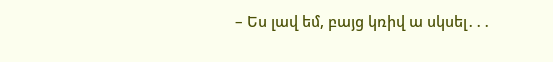– Ես լավ եմ, բայց կռիվ ա սկսել․․․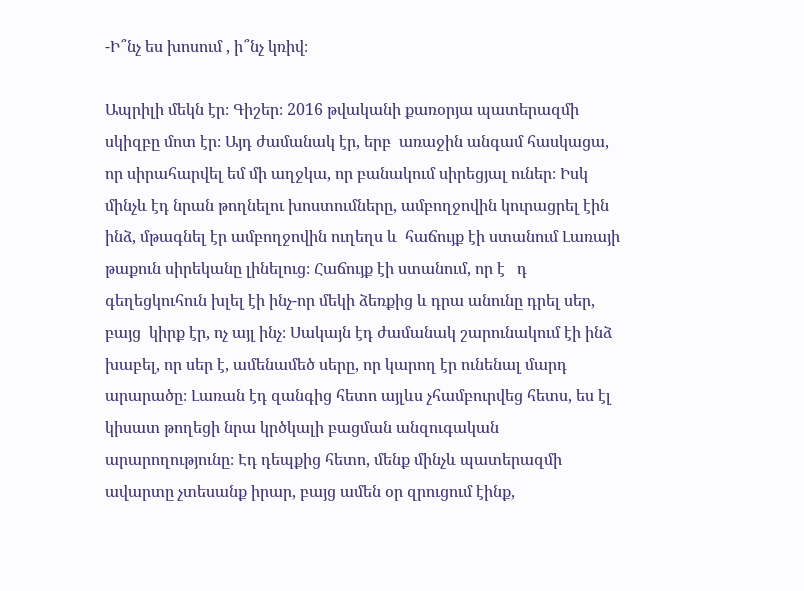-Ի՞նչ ես խոսում , ի՞նչ կռիվ։

Ապրիլի մեկն էր։ Գիշեր։ 2016 թվականի քառօրյա պատերազմի սկիզբը մոտ էր։ Այդ ժամանակ էր, երբ  առաջին անգամ հասկացա, որ սիրահարվել եմ մի աղջկա, որ բանակում սիրեցյալ ուներ։ Իսկ մինչև էդ նրան թողնելու խոստումները, ամբողջովին կուրացրել էին ինձ, մթագնել էր ամբողջովին ուղեղս և  հաճույք էի ստանում Լառայի թաքուն սիրեկանը լինելուց։ Հաճույք էի ստանում, որ է   դ գեղեցկուհուն խլել էի ինչ-որ մեկի ձեռքից և դրա անունը դրել սեր, բայց  կիրք էր, ոչ այլ ինչ։ Սակայն էդ ժամանակ շարունակում էի ինձ խաբել, որ սեր է, ամենամեծ սերը, որ կարող էր ունենալ մարդ արարածը։ Լառան էդ զանգից հետո այլևս չհամբուրվեց հետս, ես էլ կիսատ թողեցի նրա կրծկալի բացման անզուգական արարողությունը։ Էդ դեպքից հետո, մենք մինչև պատերազմի ավարտը չտեսանք իրար, բայց ամեն օր զրուցում էինք,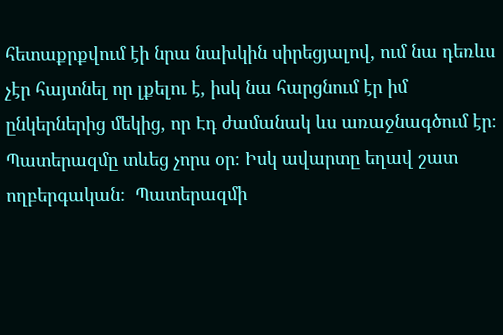հետաքրքվում էի նրա նախկին սիրեցյալով, ում նա դեռևս չէր հայտնել որ լքելու է, իսկ նա հարցնում էր իմ ընկերներից մեկից, որ Էդ ժամանակ ևս առաջնագծում էր։ Պատերազմը տևեց չորս օր։ Իսկ ավարտը եղավ շատ ողբերգական։  Պատերազմի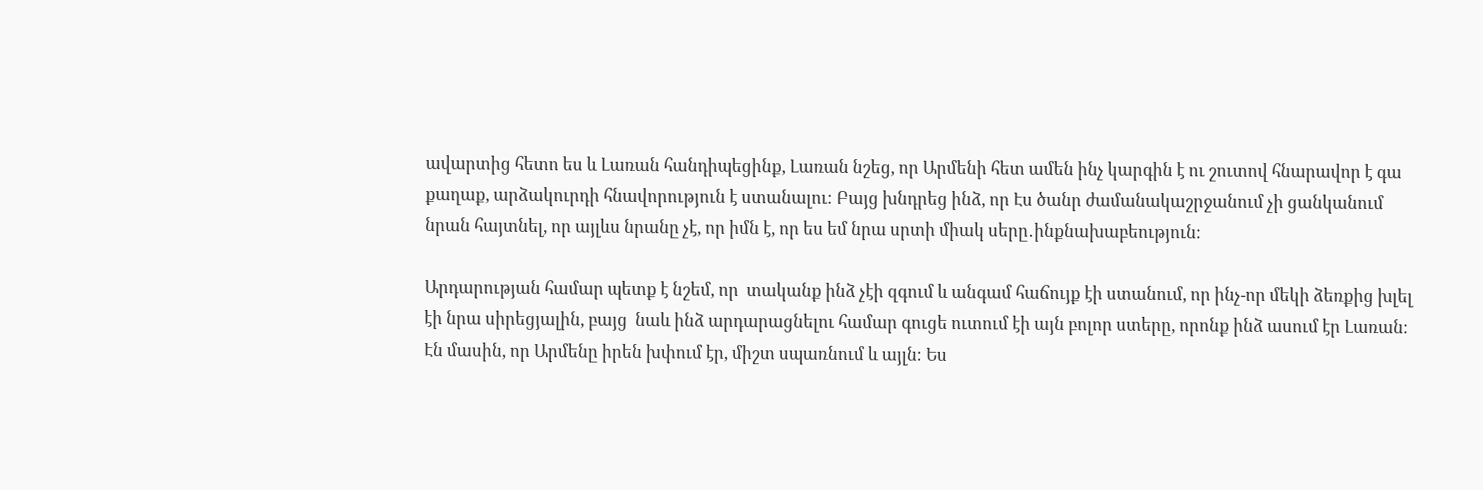ավարտից հետո ես և Լառան հանդիպեցինք, Լառան նշեց, որ Արմենի հետ ամեն ինչ կարգին է ու շուտով հնարավոր է գա քաղաք, արձակուրդի հնավորություն է ստանալու։ Բայց խնդրեց ինձ, որ Էս ծանր ժամանակաշրջանում չի ցանկանում նրան հայտնել, որ այլևս նրանը չէ, որ իմն է, որ ես եմ նրա սրտի միակ սերը․ինքնախաբեություն։

Արդարության համար պետք է նշեմ, որ  տականք ինձ չէի զգում և անգամ հաճույք էի ստանում, որ ինչ-որ մեկի ձեռքից խլել էի նրա սիրեցյալին, բայց  նաև ինձ արդարացնելու համար գուցե ուտում էի այն բոլոր ստերը, որոնք ինձ ասում էր Լառան։ Էն մասին, որ Արմենը իրեն խփում էր, միշտ սպառնում և այլն։ Ես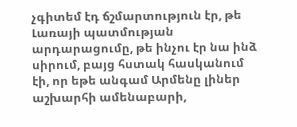չգիտեմ էդ ճշմարտություն էր, թե Լառայի պատմության արդարացումը, թե ինչու էր նա ինձ սիրում, բայց հստակ հասկանում էի, որ եթե անգամ Արմենը լիներ աշխարհի ամենաբարի,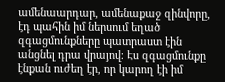ամենաարդար, ամենաքաջ զինվորը, էդ պահին իմ ներսում եղած զգացմունքները պատրաստ էին անցնել դրա վրայով։ Էս զգացմունքը էնքան ուժեղ էր, որ կարող էի իմ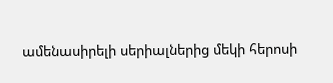ամենասիրելի սերիալներից մեկի հերոսի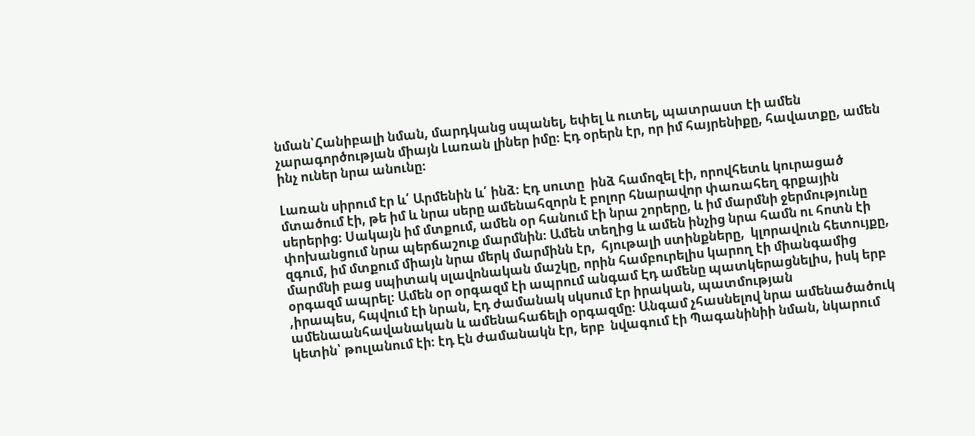նման՝Հանիբալի նման, մարդկանց սպանել, եփել և ուտել, պատրաստ էի ամեն չարագործության միայն Լառան լիներ իմը։ Էդ օրերն էր, որ իմ հայրենիքը, հավատքը, ամեն ինչ ուներ նրա անունը։

Լառան սիրում էր և՛ Արմենին և՛ ինձ։ Էդ սուտը  ինձ համոզել էի, որովհետև կուրացած մտածում էի, թե իմ և նրա սերը ամենահզորն է բոլոր հնարավոր փառահեղ գրքային սերերից։ Սակայն իմ մտքում, ամեն օր հանում էի նրա շորերը, և իմ մարմնի ջերմությունը փոխանցում նրա պերճաշուք մարմնին։ Ամեն տեղից և ամեն ինչից նրա համն ու հոտն էի զգում, իմ մտքում միայն նրա մերկ մարմինն էր,  հյութալի ստինքները,  կլորավուն հետույքը, մարմնի բաց սպիտակ սլավոնական մաշկը, որին համբուրելիս կարող էի միանգամից օրգազմ ապրել։ Ամեն օր օրգազմ էի ապրում անգամ Էդ ամենը պատկերացնելիս, իսկ երբ ,իրապես, հպվում էի նրան, Էդ ժամանակ սկսում էր իրական, պատմության ամենաանհավանական և ամենահաճելի օրգազմը։ Անգամ չհասնելով նրա ամենածածուկ կետին՝ թուլանում էի։ էդ Էն ժամանակն էր, երբ  նվագում էի Պագանինիի նման, նկարում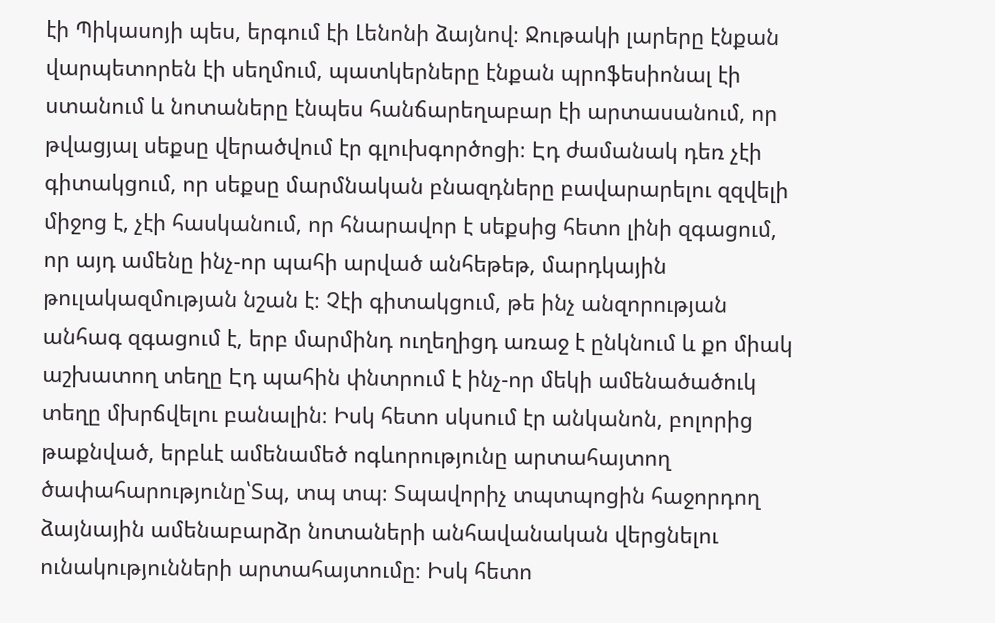էի Պիկասոյի պես, երգում էի Լենոնի ձայնով։ Ջութակի լարերը էնքան վարպետորեն էի սեղմում, պատկերները էնքան պրոֆեսիոնալ էի ստանում և նոտաները էնպես հանճարեղաբար էի արտասանում, որ թվացյալ սեքսը վերածվում էր գլուխգործոցի։ Էդ ժամանակ դեռ չէի գիտակցում, որ սեքսը մարմնական բնազդները բավարարելու զզվելի միջոց է, չէի հասկանում, որ հնարավոր է սեքսից հետո լինի զգացում, որ այդ ամենը ինչ-որ պահի արված անհեթեթ, մարդկային թուլակազմության նշան է։ Չէի գիտակցում, թե ինչ անզորության անհագ զգացում է, երբ մարմինդ ուղեղիցդ առաջ է ընկնում և քո միակ աշխատող տեղը Էդ պահին փնտրում է ինչ-որ մեկի ամենածածուկ տեղը մխրճվելու բանալին։ Իսկ հետո սկսում էր անկանոն, բոլորից թաքնված, երբևէ ամենամեծ ոգևորությունը արտահայտող ծափահարությունը՝Տպ, տպ տպ։ Տպավորիչ տպտպոցին հաջորդող ձայնային ամենաբարձր նոտաների անհավանական վերցնելու ունակությունների արտահայտումը։ Իսկ հետո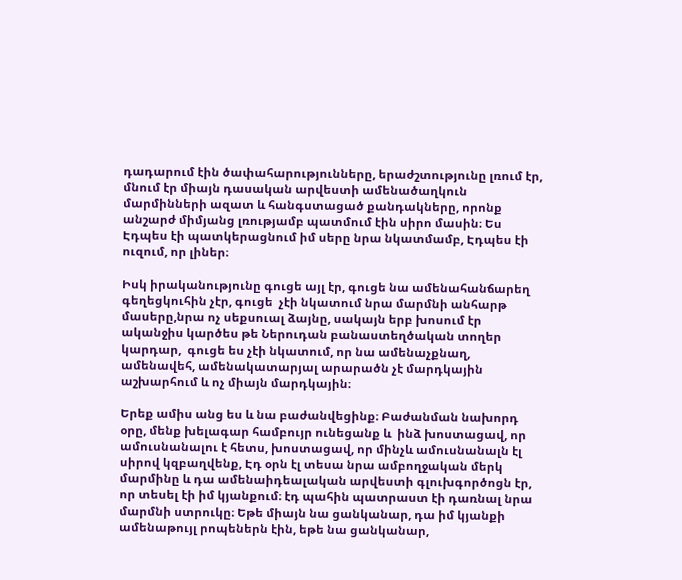դադարում էին ծափահարությունները, երաժշտությունը լռում էր, մնում էր միայն դասական արվեստի ամենածաղկուն մարմինների ազատ և հանգստացած քանդակները, որոնք անշարժ միմյանց լռությամբ պատմում էին սիրո մասին։ Ես Էդպես էի պատկերացնում իմ սերը նրա նկատմամբ, Էդպես էի ուզում, որ լիներ։

Իսկ իրականությունը գուցե այլ էր, գուցե նա ամենահանճարեղ գեղեցկուհին չէր, գուցե  չէի նկատում նրա մարմնի անհարթ մասերը,նրա ոչ սեքսուալ ձայնը, սակայն երբ խոսում էր ականջիս կարծես թե Ներուդան բանաստեղծական տողեր կարդար,  գուցե ես չէի նկատում, որ նա ամենաչքնաղ, ամենավեհ, ամենակատարյալ արարածն չէ մարդկային աշխարհում և ոչ միայն մարդկային։

Երեք ամիս անց ես և նա բաժանվեցինք։ Բաժանման նախորդ օրը, մենք խելագար համբույր ունեցանք և  ինձ խոստացավ, որ ամուսնանալու է հետս, խոստացավ, որ մինչև ամուսնանալն էլ սիրով կզբաղվենք, Էդ օրն էլ տեսա նրա ամբողջական մերկ մարմինը և դա ամենաիդեալական արվեստի գլուխգործոցն էր, որ տեսել էի իմ կյանքում։ էդ պահին պատրաստ էի դառնալ նրա մարմնի ստրուկը։ Եթե միայն նա ցանկանար, դա իմ կյանքի ամենաթույլ րոպեներն էին, եթե նա ցանկանար,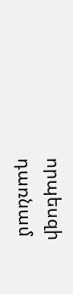որպեսզի  դառնամ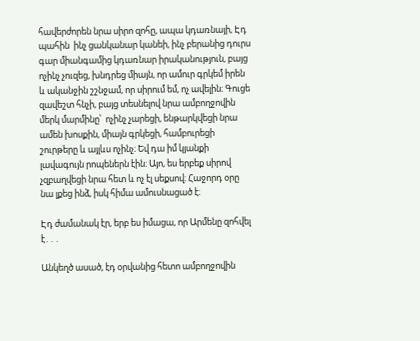հավերժորեն նրա սիրո զոհը, ապա կդառնայի, Էդ պահին  ինչ ցանկանար կանեի, ինչ բերանից դուրս գար միանգամից կդառնար իրականություն, բայց  ոչինչ չուզեց, խնդրեց միայն, որ ամուր գրկեմ իրեն և ականջին շշնջամ, որ սիրում եմ, ոչ ավելին։ Գուցե զավեշտ հնչի, բայց տեսնելով նրա ամբողջովին մերկ մարմինը՝  ոչինչ չարեցի, ենթարկվեցի նրա ամեն խոսքին, միայն գրկեցի, համբուրեցի շուրթերը և այլևս ոչինչ։ Եվ դա իմ կյանքի լավագույն րոպեներն էին։ Այո, ես երբեք սիրով չզբաղվեցի նրա հետ և ոչ էլ սեքսով։ Հաջորդ օրը նա լքեց ինձ, իսկ հիմա ամուսնացած է։

Էդ ժամանակ էր, երբ ես իմացա, որ Արմենը զոհվել է․․․

Անկեղծ ասած, էդ օրվանից հետո ամբողջովին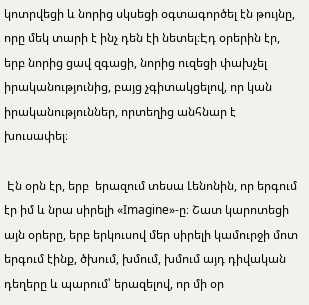կոտրվեցի և նորից սկսեցի օգտագործել էն թույնը, որը մեկ տարի է ինչ դեն էի նետել։Էդ օրերին էր, երբ նորից ցավ զգացի, նորից ուզեցի փախչել իրականությունից, բայց չգիտակցելով, որ կան իրականություններ, որտեղից անհնար է խուսափել։

 Էն օրն էր, երբ  երազում տեսա Լենոնին, որ երգում էր իմ և նրա սիրելի «Imagine»-ը։ Շատ կարոտեցի այն օրերը, երբ երկուսով մեր սիրելի կամուրջի մոտ երգում էինք, ծխում, խմում, խմում այդ դիվական դեղերը և պարում՝ երազելով, որ մի օր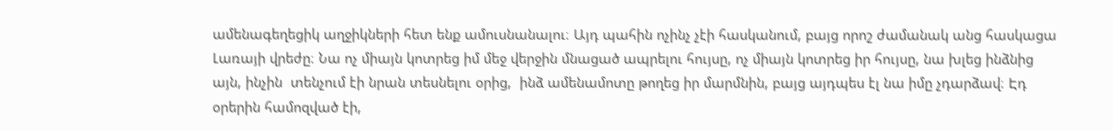ամենագեղեցիկ աղջիկների հետ ենք ամուսնանալու։ Այդ պահին ոչինչ չէի հասկանում, բայց որոշ ժամանակ անց հասկացա Լառայի վրեժը։ Նա ոչ միայն կոտրեց իմ մեջ վերջին մնացած ապրելու հույսը, ոչ միայն կոտրեց իր հույսը, նա խլեց ինձնից այն, ինչին  տենչում էի նրան տեսնելու օրից,  ինձ ամենամոտը թողեց իր մարմնին, բայց այդպես էլ նա իմը չդարձավ։ Էդ օրերին համոզված էի,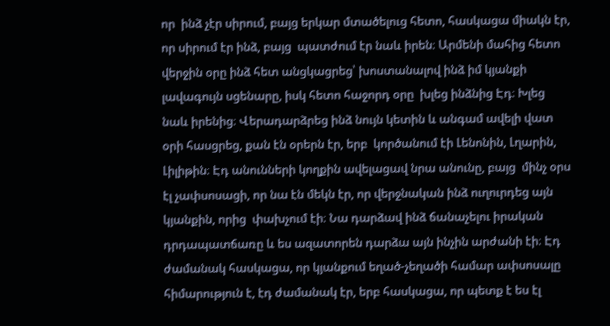որ  ինձ չէր սիրում, բայց երկար մտածելուց հետո, հասկացա միակն էր, որ սիրում էր ինձ, բայց  պատժում էր նաև իրեն։ Արմենի մահից հետո վերջին օրը ինձ հետ անցկացրեց՝ խոստանալով ինձ իմ կյանքի լավագույն սցենարը, իսկ հետո հաջորդ օրը  խլեց ինձնից Էդ։ Խլեց նաև իրենից։ Վերադարձրեց ինձ նույն կետին և անգամ ավելի վատ օրի հասցրեց, քան էն օրերն էր, երբ  կործանում էի Լենոնին, Լղարին, Լիլիթին։ Էդ անունների կողքին ավելացավ նրա անունը, բայց  մինչ օրս էլ չափսոսացի, որ նա էն մեկն էր, որ վերջնական ինձ ուղուրդեց այն կյանքին, որից  փախչում էի։ Նա դարձավ ինձ ճանաչելու իրական դրդապատճառը և ես ազատորեն դարձա այն ինչին արժանի էի։ Էդ ժամանակ հասկացա, որ կյանքում եղած-չեղածի համար ափսոսալը հիմարություն է, էդ ժամանակ էր, երբ հասկացա, որ պետք է ես էլ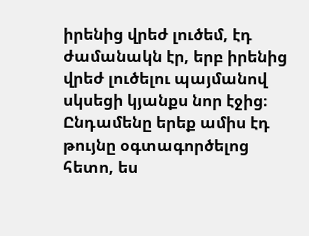իրենից վրեժ լուծեմ, էդ ժամանակն էր, երբ իրենից վրեժ լուծելու պայմանով սկսեցի կյանքս նոր էջից։ Ընդամենը երեք ամիս էդ թույնը օգտագործելոց հետո, ես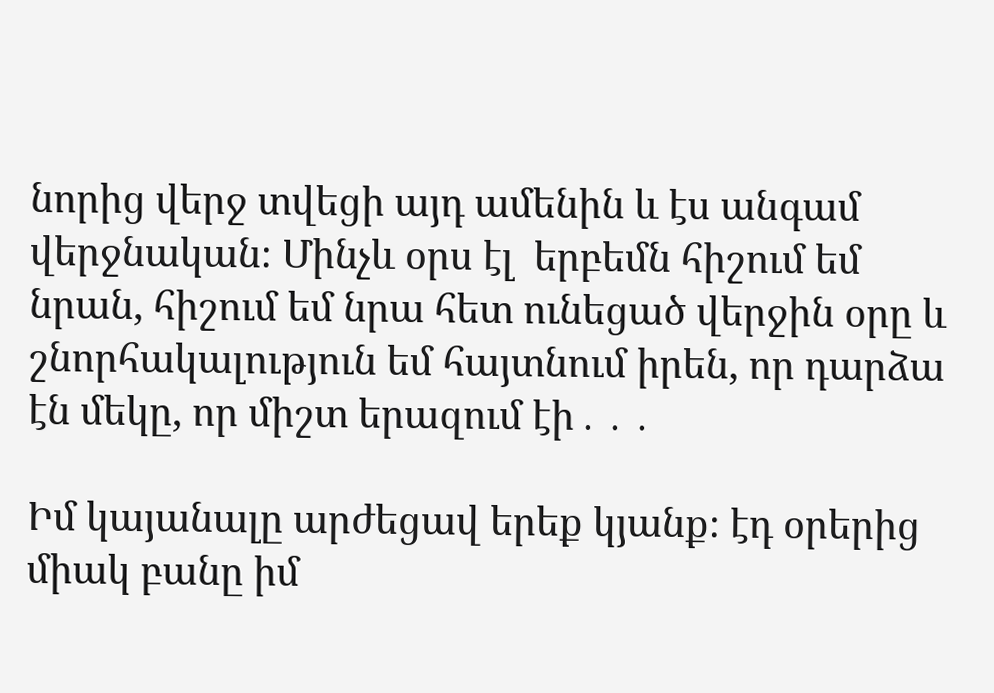նորից վերջ տվեցի այդ ամենին և էս անգամ վերջնական։ Մինչև օրս էլ  երբեմն հիշում եմ նրան, հիշում եմ նրա հետ ունեցած վերջին օրը և շնորհակալություն եմ հայտնում իրեն, որ դարձա էն մեկը, որ միշտ երազում էի․․․

Իմ կայանալը արժեցավ երեք կյանք։ էդ օրերից միակ բանը իմ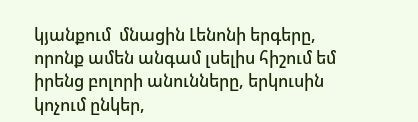կյանքում  մնացին Լենոնի երգերը, որոնք ամեն անգամ լսելիս հիշում եմ իրենց բոլորի անունները, երկուսին կոչում ընկեր,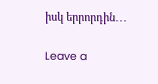իսկ երրորդին․․․

Leave a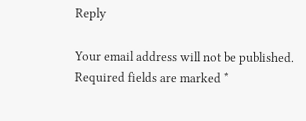Reply

Your email address will not be published. Required fields are marked *